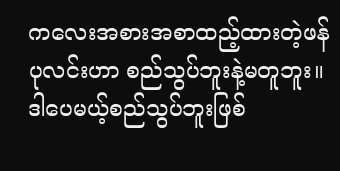ကလေးအစားအစာထည့်ထားတဲ့ဖန်ပုလင်းဟာ စည်သွပ်ဘူးနဲ့မတူဘူး။ ဒါပေမယ့်စည်သွပ်ဘူးဖြစ်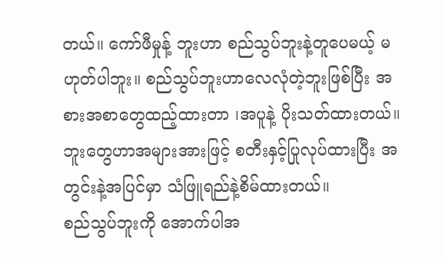တယ်။ ကော်ဖီမှုန့် ဘူးဟာ စည်သွပ်ဘူးနဲ့တူပေမယ့် မဟုတ်ပါဘူး။ စည်သွပ်ဘူးဟာလေလုံတဲ့ဘူးဖြစ်ပြီး အစားအစာတွေထည့်ထားတာ ၊အပူနဲ့ ပိုးသတ်ထားတယ်။ ဘူးတွေဟာအများအားဖြင့် စတီးနှင့်ပြုလုပ်ထားပြီး အတွင်းနဲ့အပြင်မှာ သံဖြူရည်နဲ့စိမ်ထားတယ်။
စည်သွပ်ဘူးကို အောက်ပါအ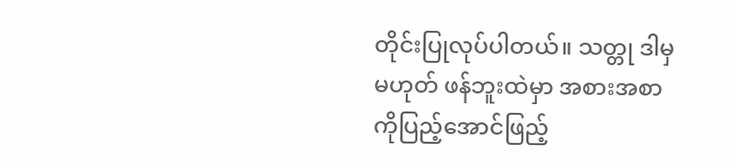တိုင်းပြုလုပ်ပါတယ်။ သတ္တု ဒါမှမဟုတ် ဖန်ဘူးထဲမှာ အစားအစာကိုပြည့်အောင်ဖြည့်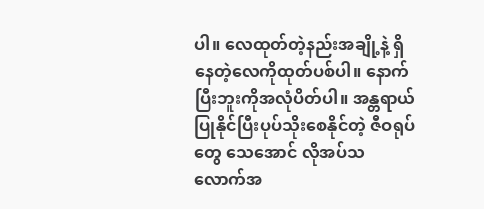ပါ။ လေထုတ်တဲ့နည်းအချို့နဲ့ ရှိနေတဲ့လေကိုထုတ်ပစ်ပါ။ နောက်ပြီးဘူးကိုအလုံပိတ်ပါ။ အန္တရာယ်ပြုနိုင်ပြီးပုပ်သိုးစေနိုင်တဲ့ ဇီဝရုပ်တွေ သေအောင် လိုအပ်သလောက်အ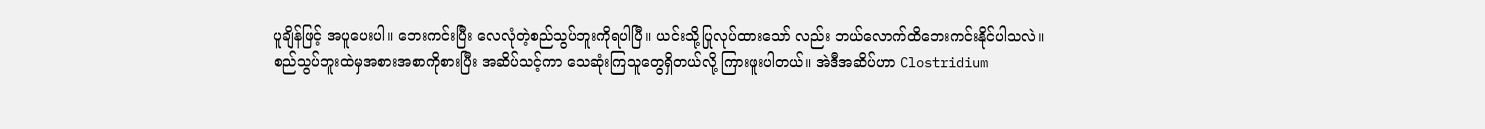ပူချိန်ဖြင့် အပူပေးပါ။ ဘေးကင်းပြီး လေလုံတဲ့စည်သွပ်ဘူးကိုရပါပြီ။ ယင်းသို့ပြုလုပ်ထားသော် လည်း ဘယ်လောက်ထိဘေးကင်းနိုင်ပါသလဲ။
စည်သွပ်ဘူးထဲမှအစားအစာကိုစားပြီး အဆိပ်သင့်ကာ သေဆုံးကြသူတွေရှိတယ်လို့ ကြားဖူးပါတယ်။ အဲဒီအဆိပ်ဟာ Clostridium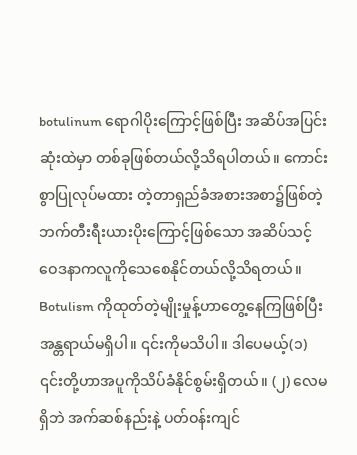botulinum ရောဂါပိုးကြောင့်ဖြစ်ပြီး အဆိပ်အပြင်းဆုံးထဲမှာ တစ်ခုဖြစ်တယ်လို့သိရပါတယ်။ ကောင်းစွာပြုလုပ်မထား တဲ့တာရှည်ခံအစားအစာ၌ဖြစ်တဲ့ ဘက်တီးရီးယားပိုးကြောင့်ဖြစ်သော အဆိပ်သင့်ဝေဒနာကလူကိုသေစေနိုင်တယ်လို့သိရတယ်။
Botulism ကိုထုတ်တဲ့မျိုးမှုန့်ဟာတွေ့နေကြဖြစ်ပြီး အန္တရာယ်မရှိပါ။ ၎င်းကိုမသိပါ။ ဒါပေမယ့်(၁) ၎င်းတို့ဟာအပူကိုသိပ်ခံနိုင်စွမ်းရှိတယ်။ (၂) လေမရှိဘဲ အက်ဆစ်နည်းနဲ့ ပတ်ဝန်းကျင်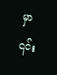မှာ ၎င်း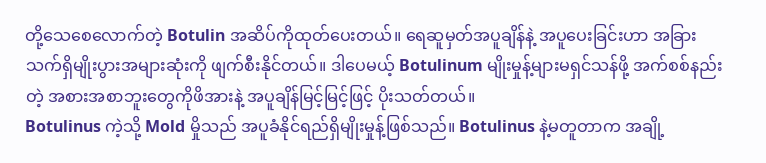တို့သေစေလောက်တဲ့ Botulin အဆိပ်ကိုထုတ်ပေးတယ်။ ရေဆူမှတ်အပူချိန်နဲ့ အပူပေးခြင်းဟာ အခြားသက်ရှိမျိုးပွားအများဆုံးကို ဖျက်စီးနိုင်တယ်။ ဒါပေမယ့် Botulinum မျိုးမှုန့်များမရှင်သန်ဖို့ အက်စစ်နည်းတဲ့ အစားအစာဘူးတွေကိုဖိအားနဲ့ အပူချိန်မြင့်မြင့်ဖြင့် ပိုးသတ်တယ်။
Botulinus ကဲ့သို့ Mold မှိုသည် အပူခံနိုင်ရည်ရှိမျိုးမှုန့်ဖြစ်သည်။ Botulinus နဲ့မတူတာက အချို့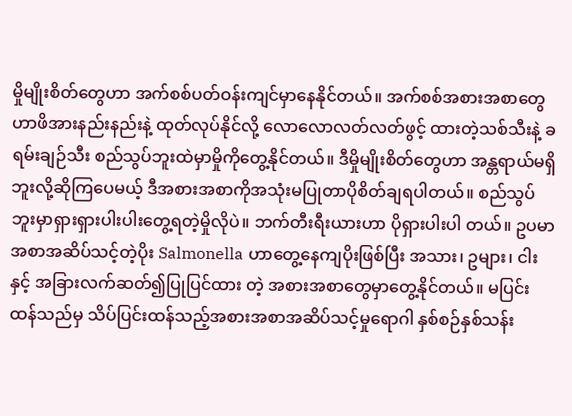မှိုမျိုးစိတ်တွေဟာ အက်စစ်ပတ်ဝန်းကျင်မှာနေနိုင်တယ်။ အက်စစ်အစားအစာတွေဟာဖိအားနည်းနည်းနဲ့ ထုတ်လုပ်နိုင်လို့ လောလောလတ်လတ်ဖွင့် ထားတဲ့သစ်သီးနဲ့ ခရမ်းချဉ်သီး စည်သွပ်ဘူးထဲမှာမှိုကိုတွေ့နိုင်တယ်။ ဒီမှိုမျိုးစိတ်တွေဟာ အန္တရာယ်မရှိဘူးလို့ဆိုကြပေမယ့် ဒီအစားအစာကိုအသုံးမပြုတာပိုစိတ်ချရပါတယ်။ စည်သွပ်ဘူးမှာရှားရှားပါးပါးတွေ့ရတဲ့မှိုလိုပဲ။ ဘက်တီးရီးယားဟာ ပိုရှားပါးပါ တယ်။ ဥပမာအစာအဆိပ်သင့်တဲ့ပိုး Salmonella ဟာတွေ့နေကျပိုးဖြစ်ပြီး အသား၊ ဥများ၊ ငါးနှင့် အခြားလက်ဆတ်၍ပြုပြင်ထား တဲ့ အစားအစာတွေမှာတွေ့နိုင်တယ်။ မပြင်းထန်သည်မှ သိပ်ပြင်းထန်သည့်အစားအစာအဆိပ်သင့်မှုရောဂါ နှစ်စဉ်နှစ်သန်း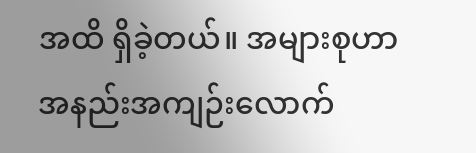အထိ ရှိခဲ့တယ်။ အများစုဟာအနည်းအကျဉ်းလောက်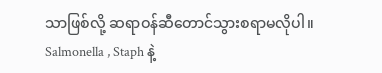သာဖြစ်လို့ ဆရာဝန်ဆီတောင်သွားစရာမလိုပါ။
Salmonella , Staph နဲ့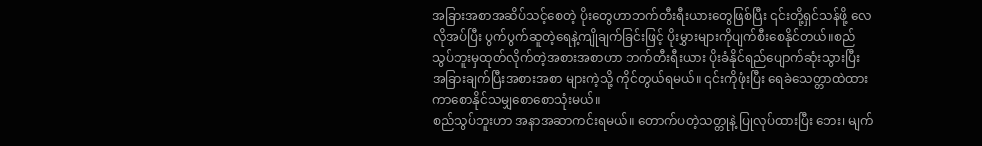အခြားအစာအဆိပ်သင့်စေတဲ့ ပိုးတွေဟာဘက်တီးရီးယားတွေဖြစ်ပြီး ၎င်းတို့ရှင်သန်ဖို့ လေ လိုအပ်ပြီး ပွက်ပွက်ဆူတဲ့ရေနဲ့ကျိုချက်ခြင်းဖြင့် ပိုးမွှားများကိုပျက်စီးစေနိုင်တယ်။စည်သွပ်ဘူးမှထုတ်လိုက်တဲ့အစားအစာဟာ ဘက်တီးရီးယား ပိုးခံနိုင်ရည်ပျောက်ဆုံးသွားပြီး အခြားချက်ပြီးအစားအစာ များကဲ့သို့ ကိုင်တွယ်ရမယ်။ ၎င်းကိုဖုံးပြီး ရေခဲသေတ္တာထဲထားကာစောနိုင်သမျှစောစောသုံးမယ်။
စည်သွပ်ဘူးဟာ အနာအဆာကင်းရမယ်။ တောက်ပတဲ့သတ္တုနဲ့ ပြုလုပ်ထားပြီး ဘေး၊ မျက်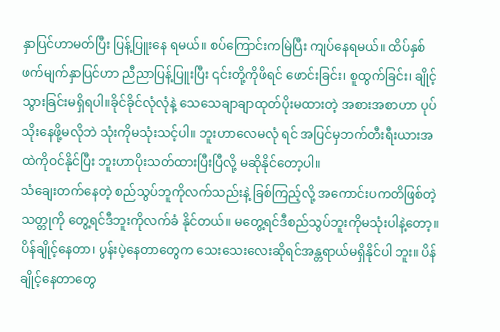နှာပြင်ဟာမတ်ပြီး ပြန့်ပြူးနေ ရမယ်။ စပ်ကြောင်းကမြဲပြီး ကျပ်နေရမယ်။ ထိပ်နှစ်ဖက်မျက်နှာပြင်ဟာ ညီညာပြန့်ပြူးပြီး ၎င်းတို့ကိုဖိရင် ဖောင်းခြင်း၊ စူထွက်ခြင်း၊ ချိုင့်သွားခြင်းမရှိရပါ။ခိုင်ခိုင်လုံလုံနဲ့ သေသေချာချာထုတ်ပိုးမထားတဲ့ အစားအစာဟာ ပုပ်သိုးနေဖို့မလိုဘဲ သုံးကိုမသုံးသင့်ပါ။ ဘူးဟာလေမလုံ ရင် အပြင်မှဘက်တီးရီးယားအထဲကိုဝင်နိုင်ပြီး ဘူးဟာပိုးသတ်ထားပြီးပြီလို့ မဆိုနိုင်တော့ပါ။
သံချေးတက်နေတဲ့ စည်သွပ်ဘူကိုလက်သည်းနဲ့ ခြစ်ကြည့်လို့ အကောင်းပကတိဖြစ်တဲ့သတ္တုကို တွေ့ရင်ဒီဘူးကိုလက်ခံ နိုင်တယ်။ မတွေ့ရင်ဒီစည်သွပ်ဘူးကိုမသုံးပါနဲ့တော့။ပိန်ချိုင့်နေတာ၊ ပွန်းပဲ့နေတာတွေက သေးသေးလေးဆိုရင်အန္တရာယ်မရှိနိုင်ပါ ဘူး။ ပိန်ချိုင့်နေတာတွေ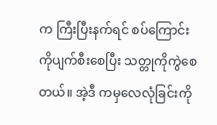က ကြီးပြီးနက်ရင် စပ်ကြောင်းကိုပျက်စီးစေပြီး သတ္တုကိုကွဲစေတယ်။ အဲ့ဒီ ကမှလေလုံခြင်းကို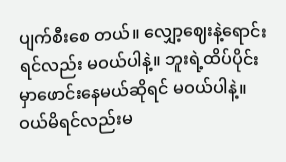ပျက်စီးစေ တယ်။ လျှော့ဈေးနဲ့ရောင်းရင်လည်း မဝယ်ပါနဲ့။ ဘူးရဲ့ထိပ်ပိုင်းမှာဖောင်းနေမယ်ဆိုရင် မဝယ်ပါနဲ့။ ဝယ်မိရင်လည်းမ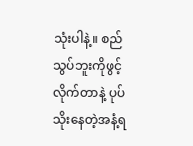သုံးပါနဲ့။ စည်သွပ်ဘူးကိုဖွင့်လိုက်တာနဲ့ ပုပ်သိုးနေတဲ့အနံ့ရ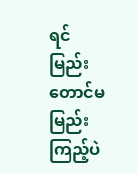ရင် မြည်းတောင်မမြည်းကြည့်ပဲ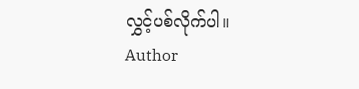လွှင့်ပစ်လိုက်ပါ။
Author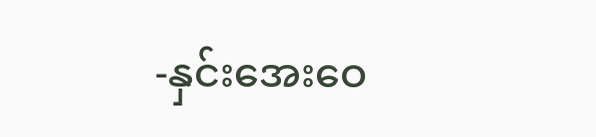-နှင်းအေးဝေ